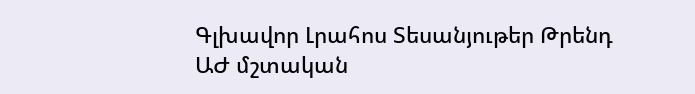Գլխավոր Լրահոս Տեսանյութեր Թրենդ
ԱԺ մշտական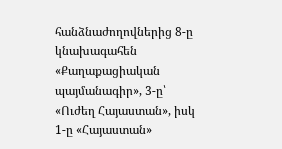հանձնաժողովներից 8-ը կնախագահեն «Քաղաքացիական պայմանագիր», 3-ը՝ «Ուժեղ Հայաստան», իսկ 1-ը «Հայաստան»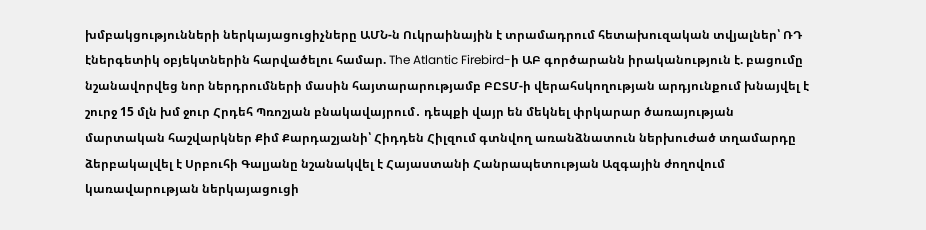խմբակցությունների ներկայացուցիչները ԱՄՆ-ն Ուկրաինային է տրամադրում հետախուզական տվյալներ՝ ՌԴ էներգետիկ օբյեկտներին հարվածելու համար. The Atlantic Firebird-ի ԱԲ գործարանն իրականություն է. բացումը նշանավորվեց նոր ներդրումների մասին հայտարարությամբ ԲԸՏՄ-ի վերահսկողության արդյունքում խնայվել է շուրջ 15 մլն խմ ջուր Հրդեհ Պռոշյան բնակավայրում․ դեպքի վայր են մեկնել փրկարար ծառայության մարտական հաշվարկներ Քիմ Քարդաշյանի՝ Հիդդեն Հիլզում գտնվող առանձնատուն ներխուժած տղամարդը ձերբակալվել է Սրբուհի Գալյանը նշանակվել է Հայաստանի Հանրապետության Ազգային ժողովում կառավարության ներկայացուցի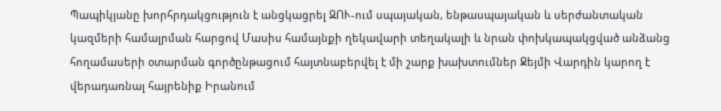Պապիկյանը խորհրդակցություն է անցկացրել ԶՈՒ-ում սպայական, ենթասպայական և սերժանտական կազմերի համալրման հարցով Մասիս համայնքի ղեկավարի տեղակալի և նրան փոխկապակցված անձանց հողամասերի օտարման գործընթացում հայտնաբերվել է մի շարք խախտումներ Ջեյմի Վարդին կարող է վերադառնալ հայրենիք Իրանում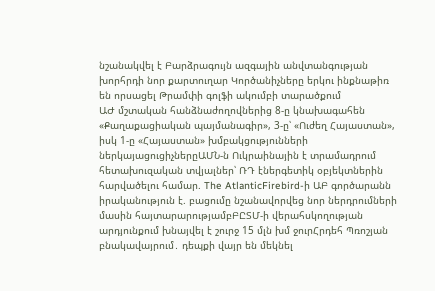նշանակվել է Բարձրագույն ազգային անվտանգության խորհրդի նոր քարտուղար Կործանիչները երկու ինքնաթիռ են որսացել Թրամփի գոլֆի ակումբի տարածքում
ԱԺ մշտական հանձնաժողովներից 8-ը կնախագահեն «Քաղաքացիական պայմանագիր», 3-ը՝ «Ուժեղ Հայաստան», իսկ 1-ը «Հայաստան» խմբակցությունների ներկայացուցիչներըԱՄՆ-ն Ուկրաինային է տրամադրում հետախուզական տվյալներ՝ ՌԴ էներգետիկ օբյեկտներին հարվածելու համար. The AtlanticFirebird-ի ԱԲ գործարանն իրականություն է. բացումը նշանավորվեց նոր ներդրումների մասին հայտարարությամբԲԸՏՄ-ի վերահսկողության արդյունքում խնայվել է շուրջ 15 մլն խմ ջուրՀրդեհ Պռոշյան բնակավայրում․ դեպքի վայր են մեկնել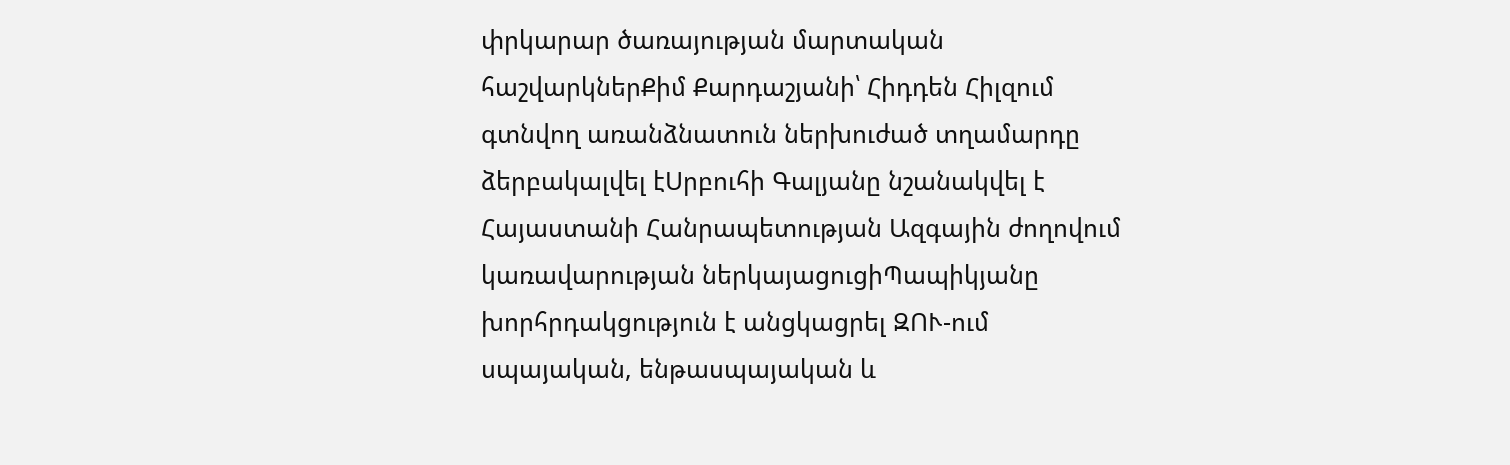փրկարար ծառայության մարտական հաշվարկներՔիմ Քարդաշյանի՝ Հիդդեն Հիլզում գտնվող առանձնատուն ներխուժած տղամարդը ձերբակալվել էՍրբուհի Գալյանը նշանակվել է Հայաստանի Հանրապետության Ազգային ժողովում կառավարության ներկայացուցիՊապիկյանը խորհրդակցություն է անցկացրել ԶՈՒ-ում սպայական, ենթասպայական և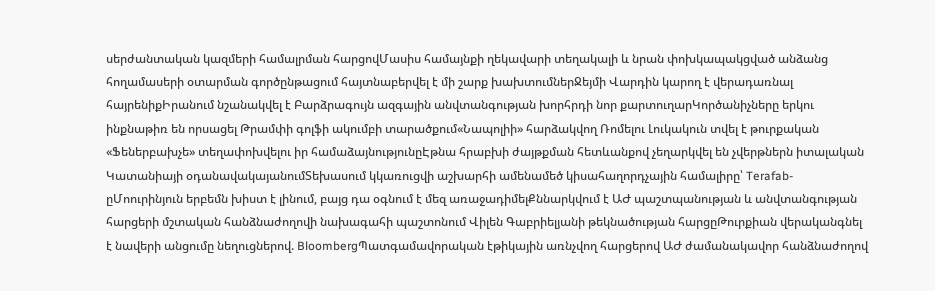սերժանտական կազմերի համալրման հարցովՄասիս համայնքի ղեկավարի տեղակալի և նրան փոխկապակցված անձանց հողամասերի օտարման գործընթացում հայտնաբերվել է մի շարք խախտումներՋեյմի Վարդին կարող է վերադառնալ հայրենիքԻրանում նշանակվել է Բարձրագույն ազգային անվտանգության խորհրդի նոր քարտուղարԿործանիչները երկու ինքնաթիռ են որսացել Թրամփի գոլֆի ակումբի տարածքում«Նապոլիի» հարձակվող Ռոմելու Լուկակուն տվել է թուրքական «Ֆեներբախչե» տեղափոխվելու իր համաձայնությունըԷթնա հրաբխի ժայթքման հետևանքով չեղարկվել են չվերթներն իտալական Կատանիայի օդանավակայանումՏեխասում կկառուցվի աշխարհի ամենամեծ կիսահաղորդչային համալիրը՝ Terafab-ըՄոուրինյուն երբեմն խիստ է լինում, բայց դա օգնում է մեզ առաջադիմելՔննարկվում է ԱԺ պաշտպանության և անվտանգության հարցերի մշտական հանձնաժողովի նախագահի պաշտոնում Վիլեն Գաբրիելյանի թեկնածության հարցըԹուրքիան վերականգնել է նավերի անցումը նեղուցներով. BloombergՊատգամավորական էթիկային առնչվող հարցերով ԱԺ ժամանակավոր հանձնաժողով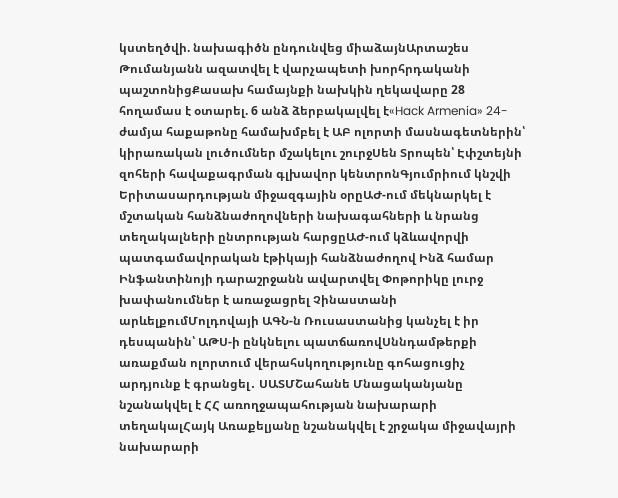կստեղծվի. նախագիծն ընդունվեց միաձայնԱրտաշես Թումանյանն ազատվել է վարչապետի խորհրդականի պաշտոնիցՔասախ համայնքի նախկին ղեկավարը 28 հողամաս է օտարել. 6 անձ ձերբակալվել է«Hack Armenia» 24-ժամյա հաքաթոնը համախմբել է ԱԲ ոլորտի մասնագետներին՝ կիրառական լուծումներ մշակելու շուրջՍեն Տրոպեն՝ Էփշտեյնի զոհերի հավաքագրման գլխավոր կենտրոնԳյումրիում կնշվի Երիտասարդության միջազգային օրըԱԺ-ում մեկնարկել է մշտական հանձնաժողովների նախագահների և նրանց տեղակալների ընտրության հարցըԱԺ-ում կձևավորվի պատգամավորական էթիկայի հանձնաժողով Ինձ համար Ինֆանտինոյի դարաշրջանն ավարտվել Փոթորիկը լուրջ խափանումներ է առաջացրել Չինաստանի արևելքումՄոլդովայի ԱԳՆ-ն Ռուսաստանից կանչել է իր դեսպանին՝ ԱԹՍ-ի ընկնելու պատճառովՍննդամթերքի առաքման ոլորտում վերահսկողությունը գոհացուցիչ արդյունք է գրանցել․ ՍԱՏՄՇահանե Մնացականյանը նշանակվել է ՀՀ առողջապահության նախարարի տեղակալՀայկ Առաքելյանը նշանակվել է շրջակա միջավայրի նախարարի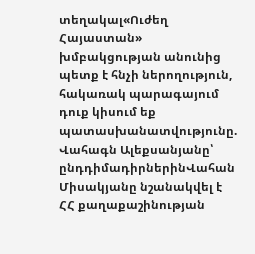տեղակալ«Ուժեղ Հայաստան» խմբակցության անունից պետք է հնչի ներողություն, հակառակ պարագայում դուք կիսում եք պատասխանատվությունը. Վահագն Ալեքսանյանը՝ ընդդիմադիրներինՎահան Միսակյանը նշանակվել է ՀՀ քաղաքաշինության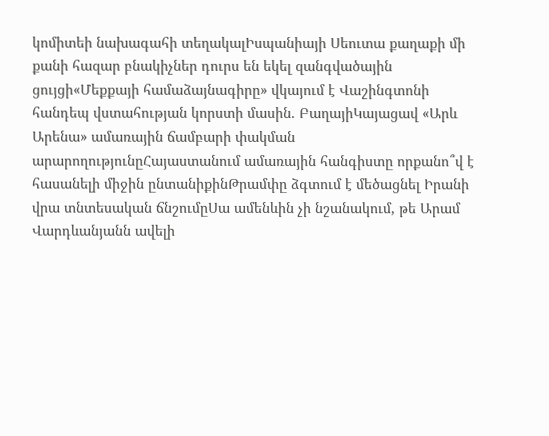կոմիտեի նախագահի տեղակալԻսպանիայի Սեուտա քաղաքի մի քանի հազար բնակիչներ դուրս են եկել զանգվածային ցույցի«Մեքքայի համաձայնագիրը» վկայում է Վաշինգտոնի հանդեպ վստահության կորստի մասին. ԲաղայիԿայացավ «Արև Արենա» ամառային ճամբարի փակման արարողությունըՀայաստանում ամառային հանգիստը որքանո՞վ է հասանելի միջին ընտանիքինԹրամփը ձգտում է մեծացնել Իրանի վրա տնտեսական ճնշումըՍա ամենևին չի նշանակում, թե Արամ Վարդևանյանն ավելի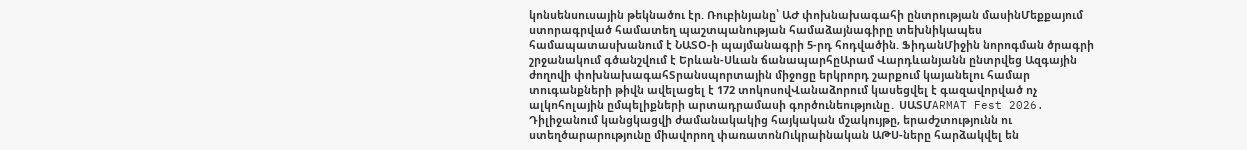կոնսենսուսային թեկնածու էր. Ռուբինյանը՝ ԱԺ փոխնախագահի ընտրության մասինՄեքքայում ստորագրված համատեղ պաշտպանության համաձայնագիրը տեխնիկապես համապատասխանում է ՆԱՏՕ-ի պայմանագրի 5-րդ հոդվածին. ՖիդանՄիջին նորոգման ծրագրի շրջանակում գծանշվում է Երևան-Սևան ճանապարհըԱրամ Վարդևանյանն ընտրվեց Ազգային ժողովի փոխնախագահՏրանսպորտային միջոցը երկրորդ շարքում կայանելու համար տուգանքների թիվն ավելացել է 172 տոկոսովՎանաձորում կասեցվել է գազավորված ոչ ալկոհոլային ըմպելիքների արտադրամասի գործունեությունը․ ՍԱՏՄARMAT Fest 2026. Դիլիջանում կանցկացվի ժամանակակից հայկական մշակույթը, երաժշտությունն ու ստեղծարարությունը միավորող փառատոնՈւկրաինական ԱԹՍ-ները հարձակվել են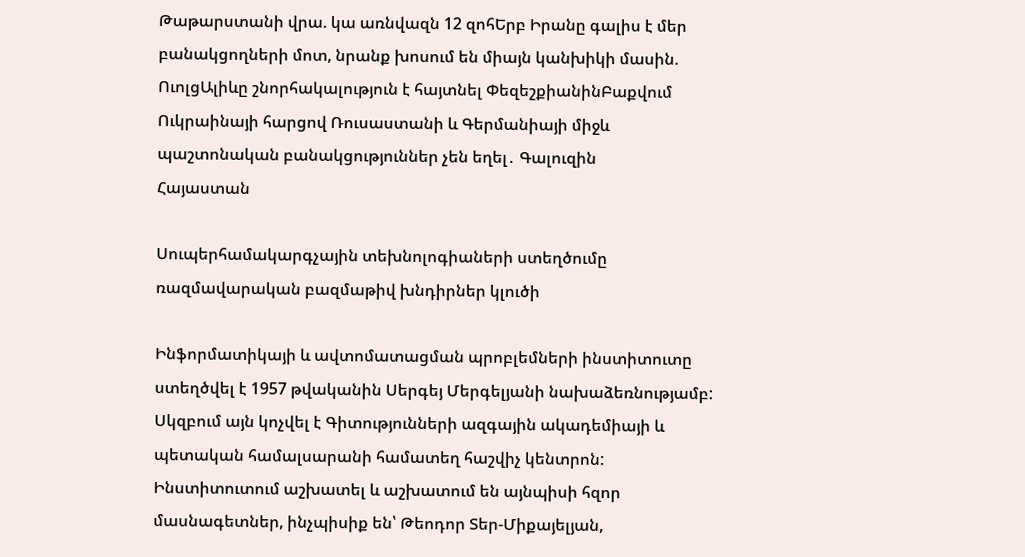Թաթարստանի վրա. կա առնվազն 12 զոհԵրբ Իրանը գալիս է մեր բանակցողների մոտ, նրանք խոսում են միայն կանխիկի մասին. ՈւոլցԱլիևը շնորհակալություն է հայտնել ՓեզեշքիանինԲաքվում Ուկրաինայի հարցով Ռուսաստանի և Գերմանիայի միջև պաշտոնական բանակցություններ չեն եղել․ Գալուզին
Հայաստան

Սուպերհամակարգչային տեխնոլոգիաների ստեղծումը ռազմավարական բազմաթիվ խնդիրներ կլուծի

Ինֆորմատիկայի և ավտոմատացման պրոբլեմների ինստիտուտը ստեղծվել է 1957 թվականին Սերգեյ Մերգելյանի նախաձեռնությամբ: Սկզբում այն կոչվել է Գիտությունների ազգային ակադեմիայի և պետական համալսարանի համատեղ հաշվիչ կենտրոն: Ինստիտուտում աշխատել և աշխատում են այնպիսի հզոր մասնագետներ, ինչպիսիք են՝ Թեոդոր Տեր-Միքայելյան,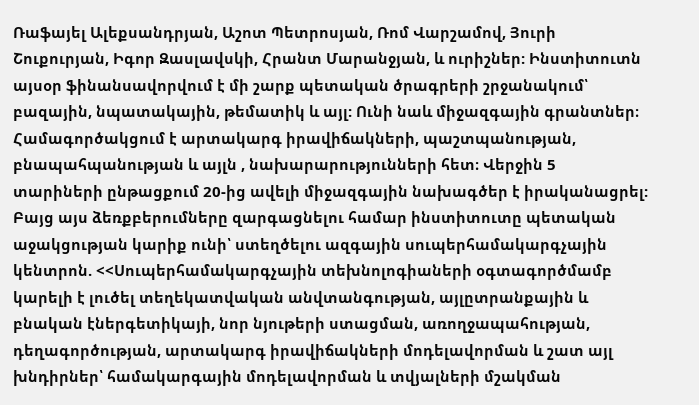Ռաֆայել Ալեքսանդրյան, Աշոտ Պետրոսյան, Ռոմ Վարշամով, Յուրի Շուքուրյան, Իգոր Զասլավսկի, Հրանտ Մարանջյան, և ուրիշներ: Ինստիտուտն այսօր ֆինանսավորվում է մի շարք պետական ծրագրերի շրջանակում՝ բազային, նպատակային, թեմատիկ և այլ: Ունի նաև միջազգային գրանտներ։ Համագործակցում է արտակարգ իրավիճակների, պաշտպանության, բնապահպանության և այլն , նախարարությունների հետ։ Վերջին 5 տարիների ընթացքում 20-ից ավելի միջազգային նախագծեր է իրականացրել: Բայց այս ձեռքբերումները զարգացնելու համար ինստիտուտը պետական աջակցության կարիք ունի՝ ստեղծելու ազգային սուպերհամակարգչային կենտրոն. <<Սուպերհամակարգչային տեխնոլոգիաների օգտագործմամբ կարելի է լուծել տեղեկատվական անվտանգության, այլըտրանքային և բնական էներգետիկայի, նոր նյութերի ստացման, առողջապահության, դեղագործության, արտակարգ իրավիճակների մոդելավորման և շատ այլ խնդիրներ՝ համակարգային մոդելավորման և տվյալների մշակման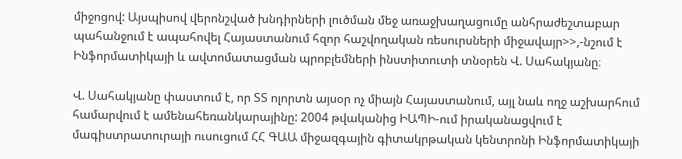միջոցով: Այսպիսով վերոնշված խնդիրների լուծման մեջ առաջխաղացումը անհրաժեշտաբար պահանջում է ապահովել Հայաստանում հզոր հաշվողական ռեսուրսների միջավայր>>,-նշում է Ինֆորմատիկայի և ավտոմատացման պրոբլեմների ինստիտուտի տնօրեն Վ. Սահակյանը։

Վ. Սահակյանը փաստում է, որ ՏՏ ոլորտն այսօր ոչ միայն Հայաստանում, այլ նաև ողջ աշխարհում համարվում է ամենահեռանկարայինը: 2004 թվականից ԻԱՊԻ-ում իրականացվում է մագիստրատուրայի ուսուցում ՀՀ ԳԱԱ միջազգային գիտակրթական կենտրոնի Ինֆորմատիկայի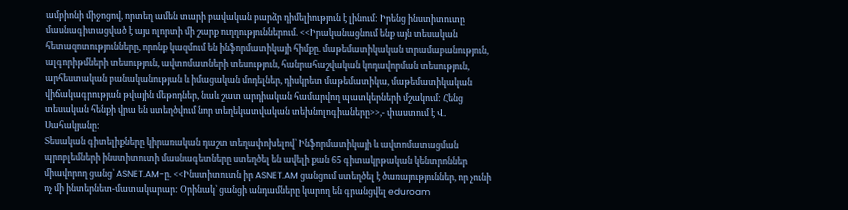ամբիոնի միջոցով, որտեղ ամեն տարի բավական բարձր դիմելիություն է լինում: Իրենց ինստիտուտը մասնագիտացված է այս ոլորտի մի շարք ուղղություններում. <<Իրականացնում ենք այն տեսական հետազոտությունները, որոնք կազմում են ինֆորմատիկայի հիմքը. մաթեմատիկական տրամաբանություն, ալգորիթմների տեսություն, ավտոմատների տեսություն, հանրահաշվական կոդավորման տեսություն, արհեստական բանականության և իմացական մոդելներ, դիսկրետ մաթեմատիկա, մաթեմատիկական վիճակագրության թվային մեթոդներ, նաև շատ արդիական համարվող պատկերների մշակում: Հենց տեսական հենքի վրա են ստեղծվում նոր տեղեկատվական տեխնոլոգիաները>>,- փաստում է Վ. Սահակյանը:
Տեսական գիտելիքները կիրառական դաշտ տեղափոխելով՝ Ինֆորմատիկայի և ավտոմատացման պրոբլեմների ինստիտուտի մասնագետները ստեղծել են ավելի քան 65 գիտակրթական կենտրոններ միավորող ցանց՝ ASNET.AM-ը. <<Ինստիտուտն իր ASNET.AM ցանցում ստեղծել է ծառայություններ, որ չունի ոչ մի ինտերնետ-մատակարար: Օրինակ՝ ցանցի անդամները կարող են գրանցվել eduroam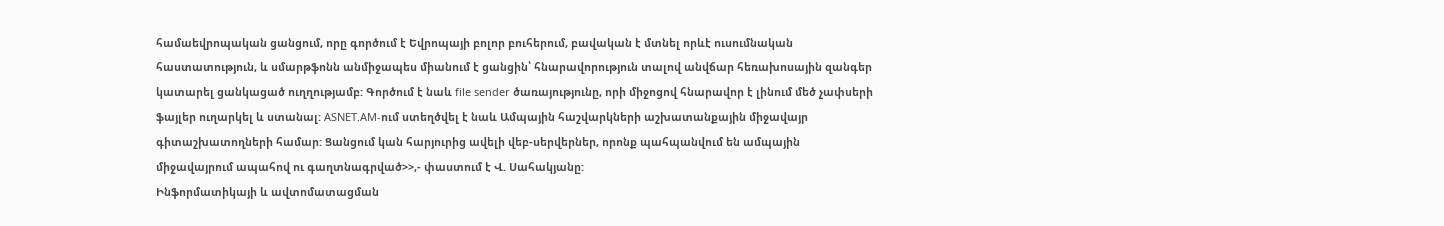համաեվրոպական ցանցում, որը գործում է Եվրոպայի բոլոր բուհերում, բավական է մտնել որևէ ուսումնական հաստատություն, և սմարթֆոնն անմիջապես միանում է ցանցին՝ հնարավորություն տալով անվճար հեռախոսային զանգեր կատարել ցանկացած ուղղությամբ: Գործում է նաև file sender ծառայությունը, որի միջոցով հնարավոր է լինում մեծ չափսերի ֆայլեր ուղարկել և ստանալ: ASNET.AM-ում ստեղծվել է նաև Ամպային հաշվարկների աշխատանքային միջավայր գիտաշխատողների համար: Ցանցում կան հարյուրից ավելի վեբ-սերվերներ, որոնք պահպանվում են ամպային միջավայրում ապահով ու գաղտնագրված>>,- փաստում է Վ. Սահակյանը:
Ինֆորմատիկայի և ավտոմատացման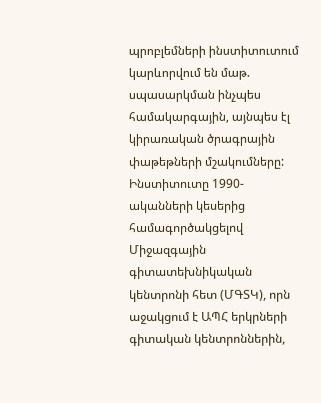պրոբլեմների ինստիտուտում կարևորվում են մաթ. սպասարկման ինչպես համակարգային, այնպես էլ կիրառական ծրագրային փաթեթների մշակումները:
Ինստիտուտը 1990-ականների կեսերից համագործակցելով Միջազգային գիտատեխնիկական կենտրոնի հետ (ՄԳՏԿ), որն աջակցում է ԱՊՀ երկրների գիտական կենտրոններին,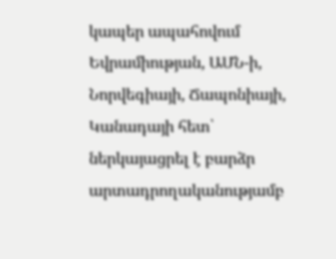կապեր ապահովում Եվրամիության, ԱՄՆ-ի, Նորվեգիայի, Ճապոնիայի, Կանադայի հետ՝ ներկայացրել է բարձր արտադրողականությամբ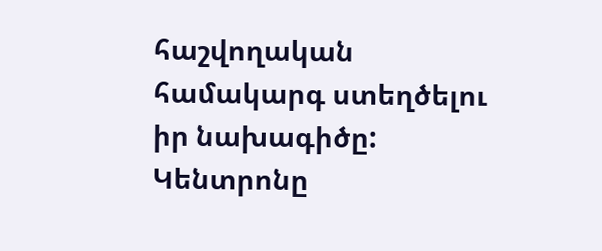հաշվողական համակարգ ստեղծելու իր նախագիծը: Կենտրոնը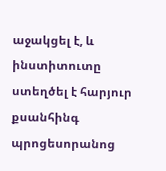աջակցել է, և ինստիտուտը ստեղծել է հարյուր քսանհինգ պրոցեսորանոց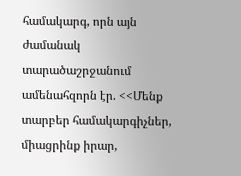համակարգ, որն այն ժամանակ տարածաշրջանում ամենահզորն էր. <<Մենք տարբեր համակարգիչներ, միացրինք իրար,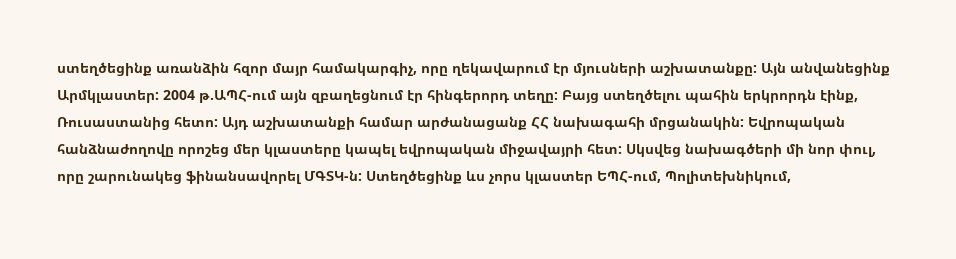ստեղծեցինք առանձին հզոր մայր համակարգիչ, որը ղեկավարում էր մյուսների աշխատանքը: Այն անվանեցինք Արմկլաստեր: 2004 թ.ԱՊՀ-ում այն զբաղեցնում էր հինգերորդ տեղը: Բայց ստեղծելու պահին երկրորդն էինք, Ռուսաստանից հետո: Այդ աշխատանքի համար արժանացանք ՀՀ նախագահի մրցանակին: Եվրոպական հանձնաժողովը որոշեց մեր կլաստերը կապել եվրոպական միջավայրի հետ: Սկսվեց նախագծերի մի նոր փուլ, որը շարունակեց ֆինանսավորել ՄԳՏԿ-ն: Ստեղծեցինք ևս չորս կլաստեր ԵՊՀ-ում, Պոլիտեխնիկում,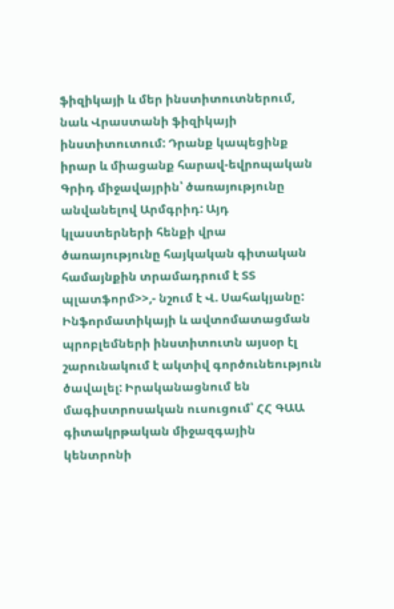ֆիզիկայի և մեր ինստիտուտներում, նաև Վրաստանի ֆիզիկայի ինստիտուտում: Դրանք կապեցինք իրար և միացանք հարավ-եվրոպական Գրիդ միջավայրին՝ ծառայությունը անվանելով Արմգրիդ: Այդ կլաստերների հենքի վրա ծառայությունը հայկական գիտական համայնքին տրամադրում է ՏՏ պլատֆորմ>>,- նշում է Վ. Սահակյանը:
Ինֆորմատիկայի և ավտոմատացման պրոբլեմների ինստիտուտն այսօր էլ շարունակում է ակտիվ գործունեություն ծավալել: Իրականացնում են մագիստրոսական ուսուցում՝ ՀՀ ԳԱԱ գիտակրթական միջազգային կենտրոնի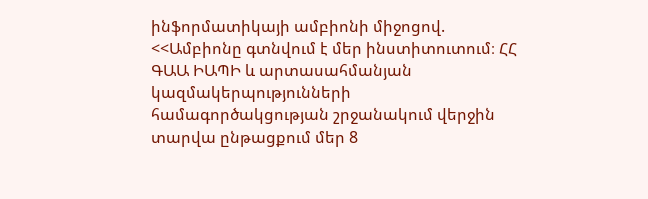ինֆորմատիկայի ամբիոնի միջոցով. <<Ամբիոնը գտնվում է մեր ինստիտուտում։ ՀՀ ԳԱԱ ԻԱՊԻ և արտասահմանյան կազմակերպությունների համագործակցության շրջանակում վերջին տարվա ընթացքում մեր 8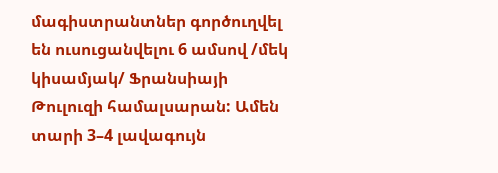մագիստրանտներ գործուղվել են ուսուցանվելու 6 ամսով /մեկ կիսամյակ/ Ֆրանսիայի Թուլուզի համալսարան: Ամեն տարի 3–4 լավագույն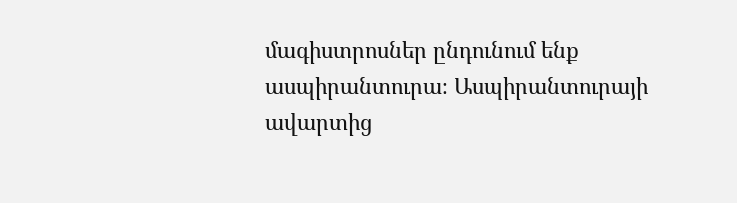մագիստրոսներ ընդունում ենք ասպիրանտուրա։ Ասպիրանտուրայի ավարտից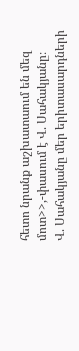հետո նրանք աշխատաում են մեզ մոտ>>,-փասում է Վ. Սահակյանը։
Վ. Սահակյանը մեր երիտասարդների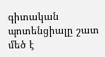գիտական պոտենցիալը շատ մեծ է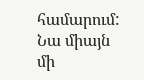համարում: Նա միայն մի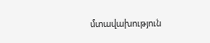մտավախություն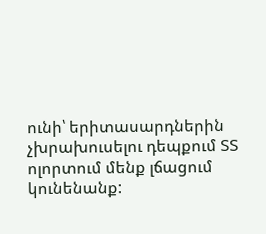ունի՝ երիտասարդներին չխրախուսելու դեպքում ՏՏ ոլորտում մենք լճացում կունենանք: